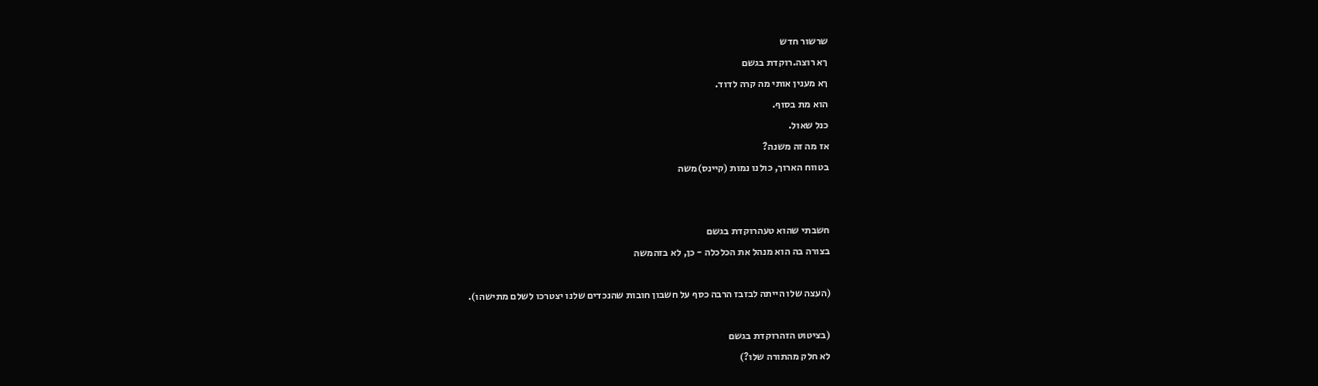שרשור חדש
ךא רוצה.רוקדת בגשם
ךא מענין אותי מה קרה לדוד.
הוא מת בסוף.
כנל שאול.
אז מה זה משנה?
בטווח הארוך, כולנו נמות (קיינס)משה


חשבתי שהוא טעהרוקדת בגשם
בצורה בה הוא מנהל את הכלכלה - כן, לא בזהמשה

(העצה שלו הייתה לבזבז הרבה כסף על חשבון חובות שהנכדים שלנו יצטרכו לשלם מתישהו).

(בציטוט הזהרוקדת בגשם
לא חלק מהתורה שלו?)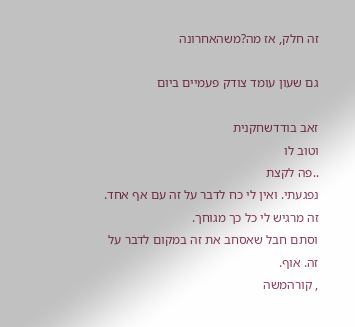זה חלק, אז מה?משהאחרונה

גם שעון עומד צודק פעמיים ביום

זאב בודדשחקנית
וטוב לו
..פה לקצת
נפגעתי. ואין לי כח לדבר על זה עם אף אחד.
זה מרגיש לי כל כך מגוחך.
וסתם חבל שאסחב את זה במקום לדבר על זה. אוף.
, קורהמשה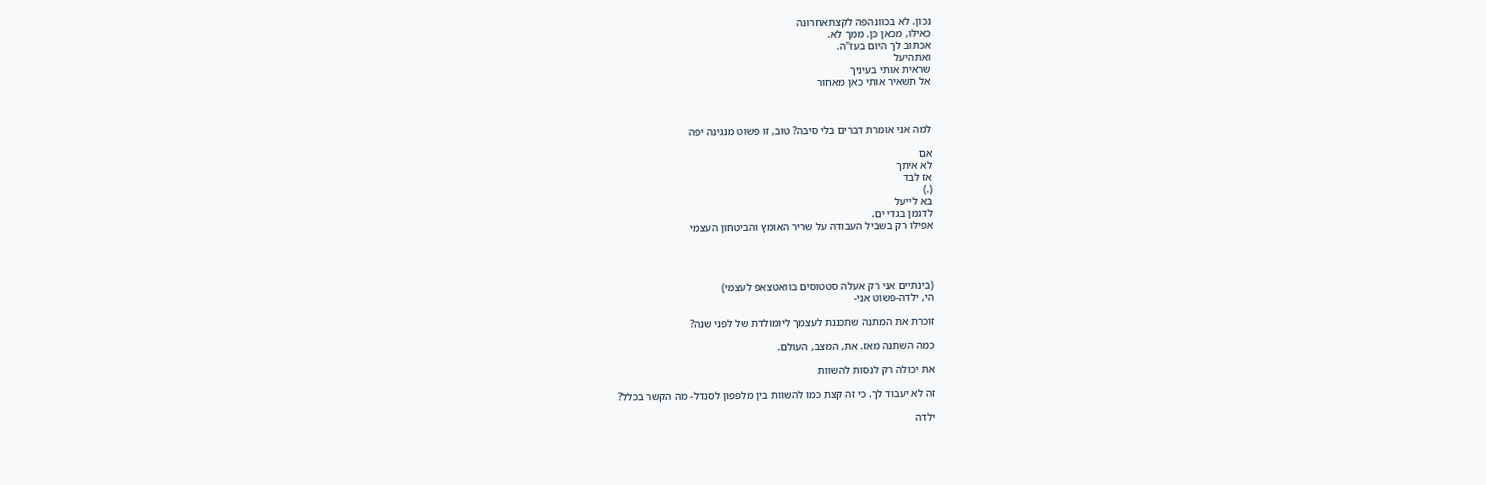נכון. לא בכוונהפה לקצתאחרונה
כאילו, מכאן כן. ממך לא.
אכתוב לך היום בעז"ה.
ואתהיעל
שראית אותי בעיניך
אל תשאיר אותי כאן מאחור



למה אני אומרת דברים בלי סיבה? טוב, זו פשוט מנגינה יפה

אם
לא איתך
אז לבד
(.)
בא לייעל
לדגמן בגדי ים.
אפילו רק בשביל העבודה על שריר האומץ והביטחון העצמי




(בינתיים אני רק אעלה סטטוסים בוואטצאפ לעצמי)
הי, ילדה-פשוט אני-

זוכרת את המתנה שתכננת לעצמך ליומולדת של לפני שנה?

כמה השתנה מאז. את, המצב, העולם.

את יכולה רק לנסות להשוות

זה לא יעבוד לך. כי זה קצת כמו להשוות בין מלפפון לסנדל- מה הקשר בכלל?

ילדה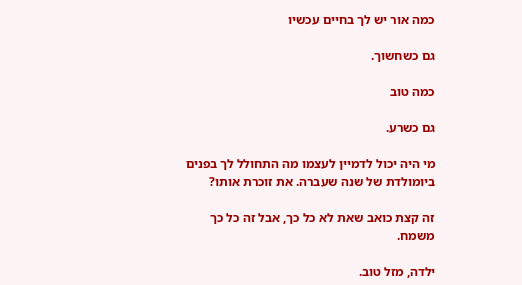כמה אור יש לך בחיים עכשיו

גם כשחשוך.

כמה טוב

גם כשרע.

מי היה יכול לדמיין לעצמו מה התחולל לך בפנים ביומולדת של שנה שעברה. את זוכרת אותו?

זה קצת כואב שאת לא כל כך, אבל זה כל כך משמח.

ילדה, מזל טוב.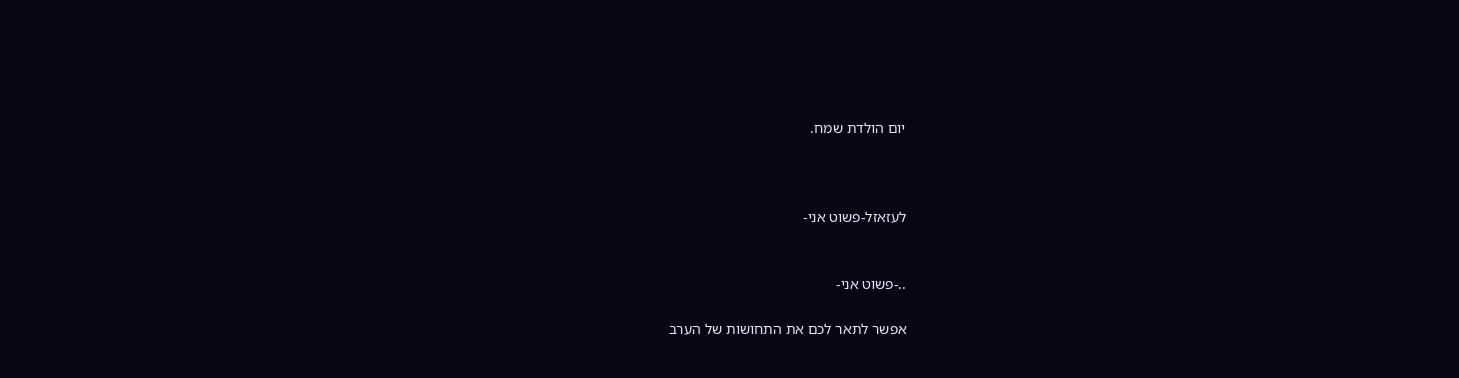יום הולדת שמח.



לעזאזל-פשוט אני-


..-פשוט אני-

אפשר לתאר לכם את התחושות של הערב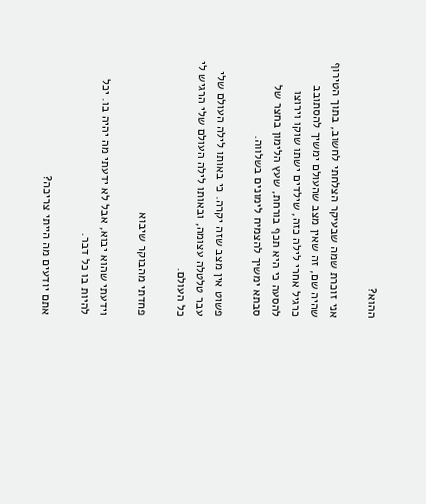ההוא?

אני זוכרת שמה שבעיקר הצלחתי לחשוב, בתוך הטירוף שהיה שם, זה שאין מצב שהעולם ימשיך להסתובב כרגיל אחרי לילה כזה, שילדים ישתו שוקו וירוצו להסעה כי היא תכף בורחת, שעץ הלימון בחצר של סבתא ימשיך להצמיח לימונים בשלווה.

פשוט אין מצב שזה יקרה. כי באותו לילה העולם שלי עבר טלטלה עצומה, ובאותו לילה העולם שלי הרגיש לי כל העולם.

פחדתי מהבוקר שיבוא

וידעתי שהוא יבוא, אבל לא ידעתי מה יהיה בו. יכל להיות בו כל דבר.

אתם יודעים מה הייתי צריכה?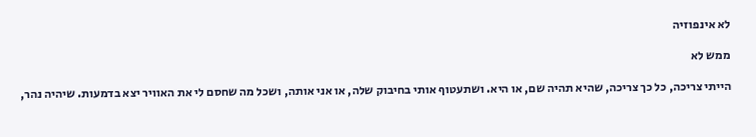לא אינפוזיה

ממש לא

הייתי צריכה, כל כך צריכה, שהיא תהיה שם, או היא. ושתעטוף אותי בחיבוק שלה, או אני אותה, ושכל מה שחסם לי את האוויר יצא בדמעות. שיהיה נהר,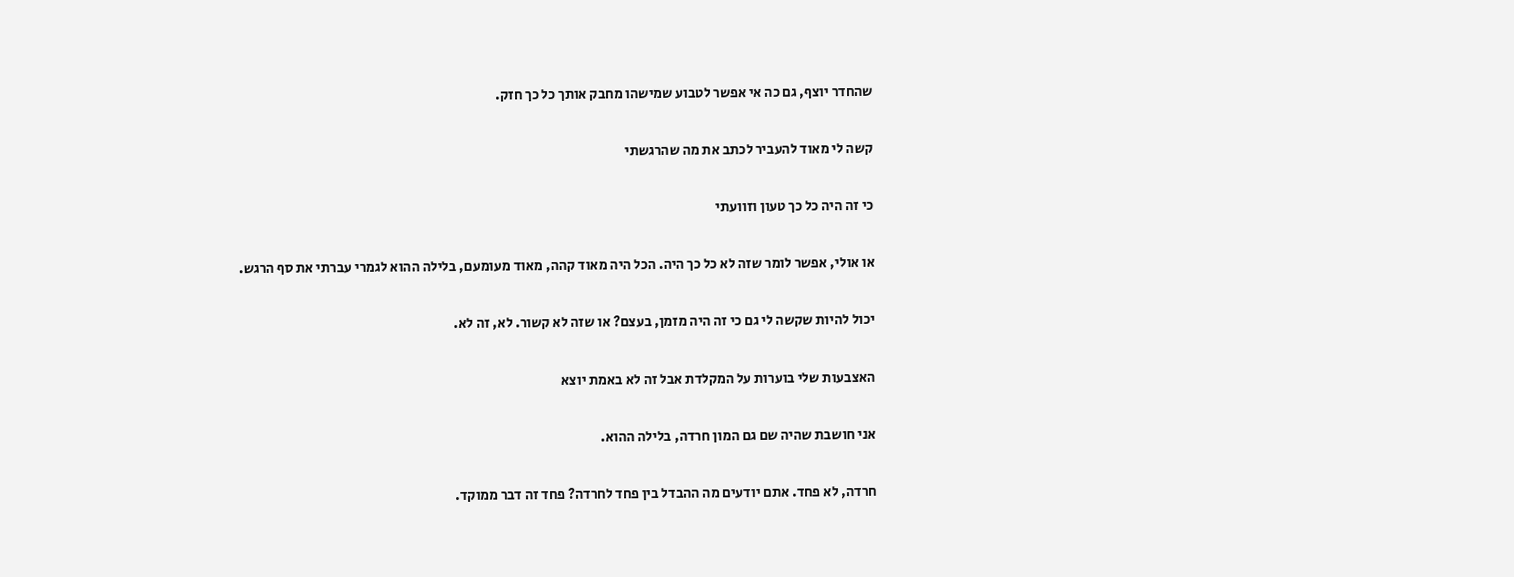שהחדר יוצף, גם כה אי אפשר לטבוע שמישהו מחבק אותך כל כך חזק.

קשה לי מאוד להעביר לכתב את מה שהרגשתי

כי זה היה כל כך טעון וזוועתי

או אולי, אפשר לומר שזה לא כל כך היה. הכל היה מאוד קהה, מאוד מעומעם, בלילה ההוא לגמרי עברתי את סף הרגש.

יכול להיות שקשה לי גם כי זה היה מזמן, בעצם? או שזה לא קשור. לא, זה לא.

האצבעות שלי בוערות על המקלדת אבל זה לא באמת יוצא

אני חושבת שהיה שם גם המון חרדה, בלילה ההוא.

חרדה, לא פחד. אתם יודעים מה ההבדל בין פחד לחרדה? פחד זה דבר ממוקד.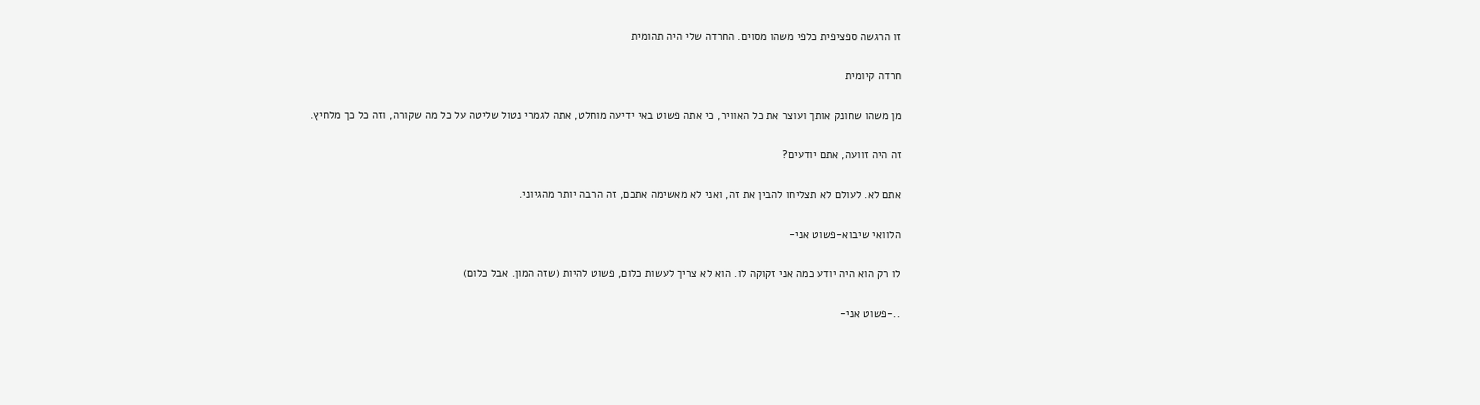זו הרגשה ספציפית כלפי משהו מסוים. החרדה שלי היה תהומית

חרדה קיומית

מן משהו שחונק אותך ועוצר את כל האוויר, כי אתה פשוט באי ידיעה מוחלט, אתה לגמרי נטול שליטה על כל מה שקורה, וזה כל כך מלחיץ.

זה היה זוועה, אתם יודעים?

אתם לא. לעולם לא תצליחו להבין את זה, ואני לא מאשימה אתכם, זה הרבה יותר מהגיוני.

הלוואי שיבוא-פשוט אני-

לו רק הוא היה יודע כמה אני זקוקה לו. הוא לא צריך לעשות כלום, פשוט להיות (שזה המון. אבל כלום)

..-פשוט אני-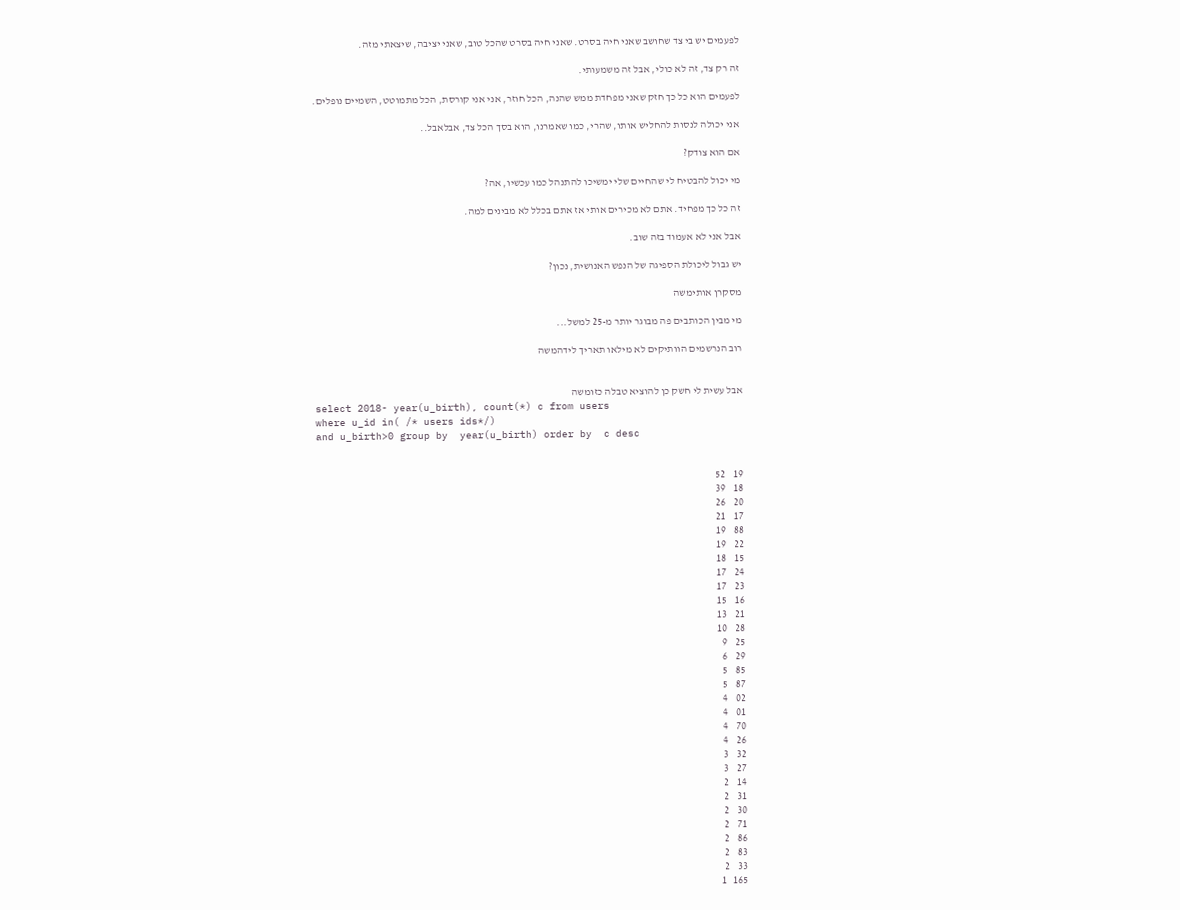לפעמים יש בי צד שחושב שאני חיה בסרט. שאני חיה בסרט שהכל טוב, שאני יציבה, שיצאתי מזה.

זה רק צד, זה לא כולי, אבל זה משמעותי.

לפעמים הוא כל כך חזק שאני מפחדת ממש שהנה, הכל חוזר, אני אני קורסת, הכל מתמוטט, השמיים נופלים.

אני יכולה לנסות להחליש אותו, שהרי, כמו שאמרנו, הוא בסך הכל צד, אבלאבל..

אם הוא צודק?

מי יכול להבטיח לי שהחיים שלי ימשיכו להתנהל כמו עכשיו, אה?

זה כל כך מפחיד. אתם לא מכירים אותי אז אתם בכלל לא מבינים למה.

אבל אני לא אעמוד בזה שוב.

יש גבול ליכולת הספיגה של הנפש האנושית, נכון?

מסקרן אותימשה

מי מבין הכותבים פה מבוגר יותר מ-25 למשל...

רוב הנרשמים הוותיקים לא מילאו תאריך לידהמשה


אבל עשית לי חשק כן להוציא טבלה כזומשה
select 2018- year(u_birth), count(*) c from users
where u_id in( /* users ids*/)
and u_birth>0 group by  year(u_birth) order by  c desc


19    52
18    39
20    26
17    21
88    19
22    19
15    18
24    17
23    17
16    15
21    13
28    10
25    9
29    6
85    5
87    5
02    4
01    4
70    4
26    4
32    3
27    3
14    2
31    2
30    2
71    2
86    2
83    2
33    2
165   1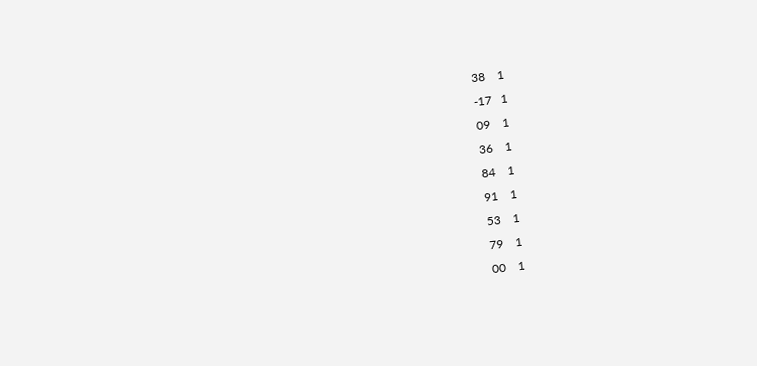38    1
-17   1
09    1
36    1
84    1
91    1
53    1
79    1
00    1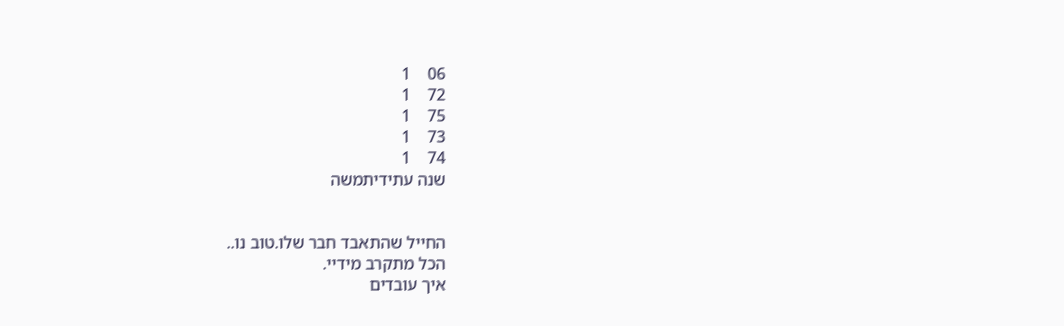06    1
72    1
75    1
73    1
74    1
שנה עתידיתמשה


החייל שהתאבד חבר שלו.טוב נו..
הכל מתקרב מידיי.
איך עובדים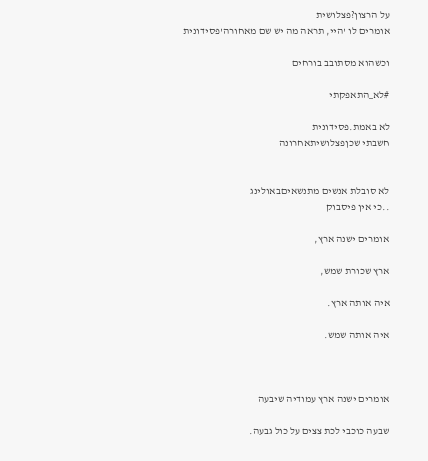על הרצון?פצלושית
אומרים לו 'היי, תראה מה יש שם מאחורה'פסידונית

וכשהוא מסתובב בורחים

#לא_התאפקתי

לא באמת.פסידונית
חשבתי שכןפצלושיתאחרונה


לא סובלת אנשים מתנשאיםבאולינג
..כי אין פיסבוק

אומרים ישנה ארץ,

ארץ שכורת שמש,

איה אותה ארץ.

איה אותה שמש.



אומרים ישנה ארץ עמודיה שיבעה

שבעה כוכבי לכת צצים על כול גבעה.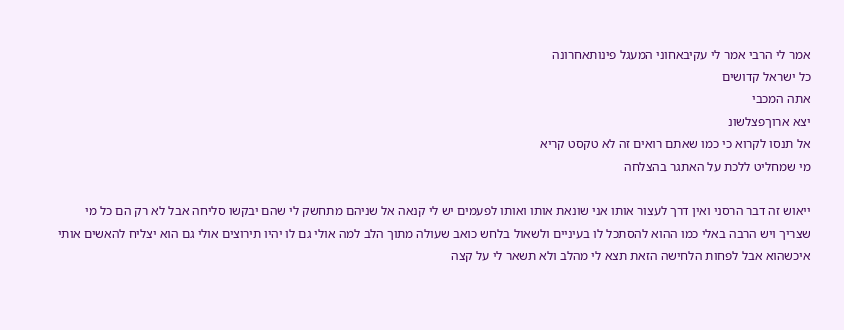אמר לי הרבי אמר לי עקיבאחוני המעגל פינותאחרונה
כל ישראל קדושים
אתה המכבי
יצא ארוךפצלשונ
אל תנסו לקרוא כי כמו שאתם רואים זה לא טקסט קריא
מי שמחליט ללכת על האתגר בהצלחה

ייאוש זה דבר הרסני ואין דרך לעצור אותו אני שונאת אותו ואותו לפעמים יש לי קנאה אל שניהם מתחשק לי שהם יבקשו סליחה אבל לא רק הם כל מי שצריך ויש הרבה באלי כמו ההוא להסתכל לו בעיניים ולשאול בלחש כואב שעולה מתוך הלב למה אולי גם לו יהיו תירוצים אולי גם הוא יצליח להאשים אותי איכשהוא אבל לפחות הלחישה הזאת תצא לי מהלב ולא תשאר לי על קצה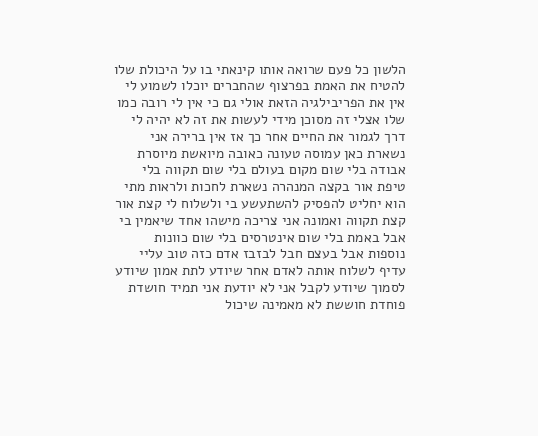הלשון כל פעם שרואה אותו קינאתי בו על היכולת שלו להטיח את האמת בפרצוף שהחברים יוכלו לשמוע לי אין את הפריבילגיה הזאת אולי גם כי אין לי רובה כמו שלו אצלי זה מסוכן מידי לעשות את זה לא יהיה לי דרך לגמור את החיים אחר כך אז אין ברירה אני נשארת כאן עמוסה טעונה כאובה מיואשת מיוסרת אבודה בלי שום מקום בעולם בלי שום תקווה בלי טיפת אור בקצה המנהרה נשארת לחכות ולראות מתי הוא יחליט להפסיק להשתעשע בי ולשלוח לי קצת אור קצת תקווה ואמונה אני צריכה מישהו אחד שיאמין בי אבל באמת בלי שום אינטרסים בלי שום כוונות נוספות אבל בעצם חבל לבזבז אדם כזה טוב עליי עדיף לשלוח אותה לאדם אחר שיודע לתת אמון שיודע לסמוך שיודע לקבל אני לא יודעת אני תמיד חושדת פוחדת חוששת לא מאמינה שיכול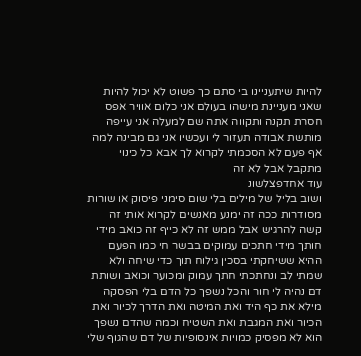להיות שיתעניינו בי סתם כך פשוט לא יכול להיות שאני מעניינת מישהו בעולם אני כלום אוויר אפס חסרת תקנה ותקווה אתה שם למעלה אני עייפה מותשת אבודה תעזור לי ועכשיו אני גם מבינה למה אף פעם לא הסכמתי לקרוא לך אבא כל כינוי מתקבל אבל לא זה
עוד אחדפצלשונ
ושוב בליל של מילים בלי שום סימני פיסוק או שורות מסודרות ככה זה ימנע מאנשים לקרוא אותי זה קשה להרגיש אבל ממש זה לא כייף זה כואב מידי חותך מידי חתכים עמוקים בבשר חי כמו הפעם ההיא ששיחקתי בסכין גילוח תוך כדי שיחה ולא שמתי לב ונחתכתי חתך עמוק ומכוער וכואב ושותת דם נהיה לי חור והכל נשפך כל הדם בלי הפסקה מילא את כף היד ואת המיטה ואת הדרך לכיור ואת הכיור ואת המגבת ואת השטיח וכמה שהדם נשפך הוא לא מפסיק כמויות אינסופיות של דם שהגוף שלי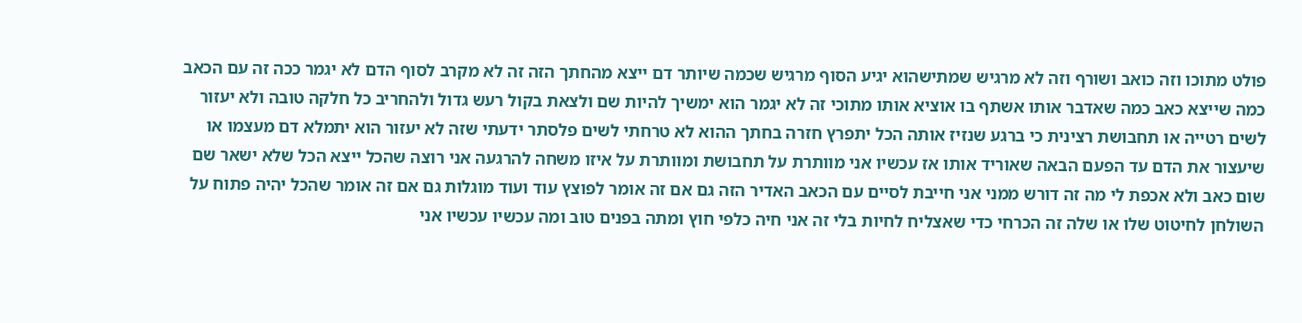פולט מתוכו וזה כואב ושורף וזה לא מרגיש שמתישהוא יגיע הסוף מרגיש שכמה שיותר דם ייצא מהחתך הזה זה לא מקרב לסוף הדם לא יגמר ככה זה עם הכאב כמה שייצא כאב כמה שאדבר אותו אשתף בו אוציא אותו מתוכי זה לא יגמר הוא ימשיך להיות שם ולצאת בקול רעש גדול ולהחריב כל חלקה טובה ולא יעזור לשים רטייה או תחבושת רצינית כי ברגע שנזיז אותה הכל יתפרץ חזרה בחתך ההוא לא טרחתי לשים פלסתר ידעתי שזה לא יעזור הוא יתמלא דם מעצמו או שיעצור את הדם עד הפעם הבאה שאוריד אותו אז עכשיו אני מוותרת על תחבושת ומוותרת על איזו משחה להרגעה אני רוצה שהכל ייצא הכל שלא ישאר שם שום כאב ולא אכפת לי מה זה דורש ממני אני חייבת לסיים עם הכאב האדיר הזה גם אם זה אומר לפוצץ עוד ועוד מוגלות גם אם זה אומר שהכל יהיה פתוח על השולחן לחיטוט שלו או שלה זה הכרחי כדי שאצליח לחיות בלי זה אני חיה כלפי חוץ ומתה בפנים טוב ומה עכשיו עכשיו אני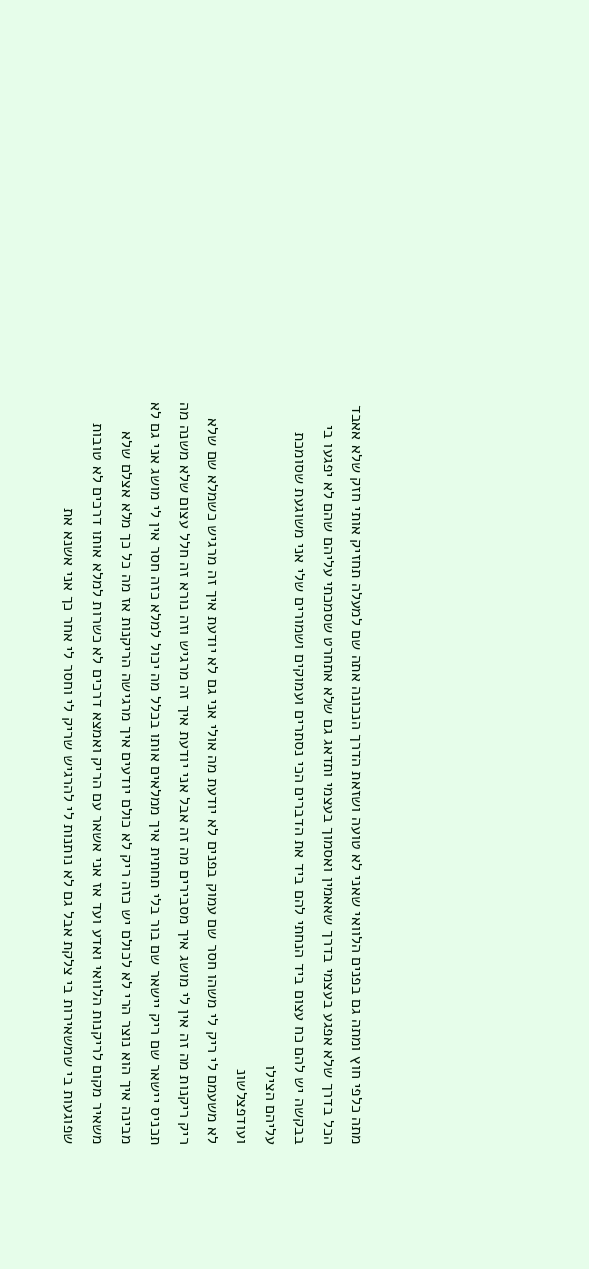מתה כלפי חוץ ומתה גם בפנים הלוואי שאני לא טועה ושזאת הדרך הנכונה אתה שם למעלה תחזיק אותי חזק שלא אאבד הכל בדרך שלא אפגע בעצמי בדרך שאאמין ואסמוך בעצמי ותדאג גם שלא אתחרט שסמכתי עליהם שהם לא יפגעו בי בבקשה יש להם כח עצום ביד הנחתי להם ביד את הדברים הכי נסתרים ועמוקים ושמורים שלי אני משוגעת שסומכת עליהם הצילו
ועודפצלשונ
לא משעמם לי ריק לי משהו חסר שם עמוק בפנים לא יודעת מה אולי אני גם לא יודעת איך זה מרגיש כשמלא שם שלא ריק ריקנות מה זה אין לי מושג איך מסבירים מה זה אבל אני יודעת איך זה מרגיש וזה נורא זה חלל עצום שלא משנה מה תכניס יישאר שם ריק יישאר שם בור בלי תחתית איך ממלאים אותו בכלל מה יכול למלא כזה חסר אין לי מושג אני גם לא מבינה איך הוא נוצר הרי לא לכולם יש כזה ריק לא כולם יודעים איך מרגישה הריקנות אז מה כל כך מלא אצלם שלא משאיר מקום לריקנות הלוואי ואדע ועד אז אני אשאר עם הריק ואמצא דרכים לא כשרות למלא אותו דרכים לא טובות שפוגעות בי שמשאירות בי צלקת אבל גם לא נותנות לי להרגיש שריק לי וחסר לי אחר כך אני אשנא את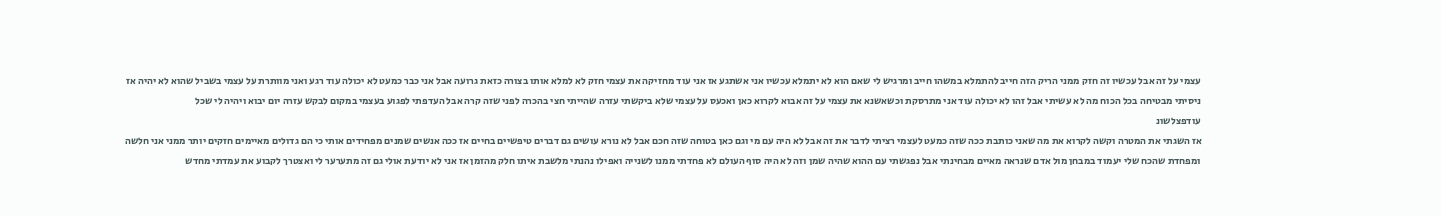עצמי על זה אבל עכשיו זה חזק ממני הריק הזה חייב להתמלא במשהו חייב ומרגיש לי שאם הוא לא יתמלא עכשיו אני אשתגע אז אני עוד מחזיקה את עצמי חזק לא למלא אותו בצורה כזאת גרועה אבל אני כבר כמעט לא יכולה עוד רגע ואני מוותרת על עצמי בשביל שהוא לא יהיה אז ניסיתי מבטיחה בכל הכוח מה לא עשיתי אבל זהו לא יכולה עוד אני מתרסקת וכשאשנא את עצמי על זה אבוא לקרוא כאן ואכעס על עצמי שלא ביקשתי עזרה שהייתי חצי בהכרה לפני שזה קרה אבל העדפתי לפגוע בעצמי במקום לבקש עזרה יום יבוא ויהיה לי שכל
עודפצלשונ
אז השגתי את המטרה וקשה לקרוא את מה שאני כותבת ככה שזה כמעט לעצמי רציתי לדבר את זה אבל לא היה עם מי וגם כאן בטוחה שזה חכם אבל לא נורא עושים גם דברים טיפשיים בחיים אז ככה אנשים שמנים מפחידים אותי כי הם גדולים מאיימים חזקים יותר ממני אני חלשה ומפחדת שהכח שלי יעמוד במבחן מול אדם שנראה מאיים מבחינתי אבל נפגשתי עם ההוא שהיה שמן וזה לא היה סוף העולם לא פחדתי ממנו לשנייה ואפילו נהנתי מלשבת איתו חלק מהזמן אז אני לא יודעת אולי גם זה מתערער לי ואצטרך לקבוע את עמדתי מחדש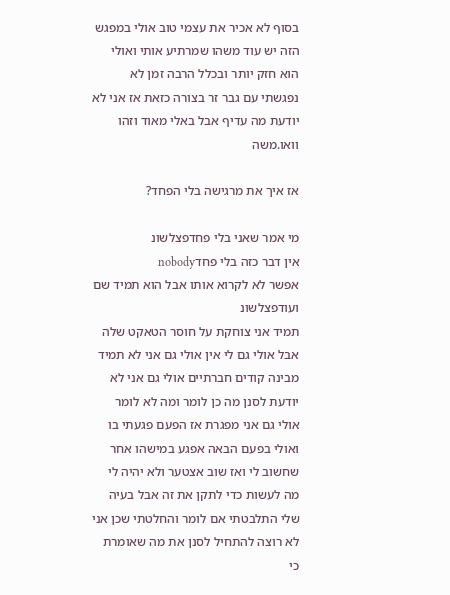בסוף לא אכיר את עצמי טוב אולי במפגש הזה יש עוד משהו שמרתיע אותי ואולי הוא חזק יותר ובכלל הרבה זמן לא נפגשתי עם גבר זר בצורה כזאת אז אני לא יודעת מה עדיף אבל באלי מאוד וזהו
וואו.משה

אז איך את מרגישה בלי הפחד?

מי אמר שאני בלי פחדפצלשונ
אין דבר כזה בלי פחדnobody
אפשר לא לקרוא אותו אבל הוא תמיד שם
ועודפצלשונ
תמיד אני צוחקת על חוסר הטאקט שלה אבל אולי גם לי אין אולי גם אני לא תמיד מבינה קודים חברתיים אולי גם אני לא יודעת לסנן מה כן לומר ומה לא לומר אולי גם אני מפגרת אז הפעם פגעתי בו ואולי בפעם הבאה אפגע במישהו אחר שחשוב לי ואז שוב אצטער ולא יהיה לי מה לעשות כדי לתקן את זה אבל בעיה שלי התלבטתי אם לומר והחלטתי שכן אני לא רוצה להתחיל לסנן את מה שאומרת כי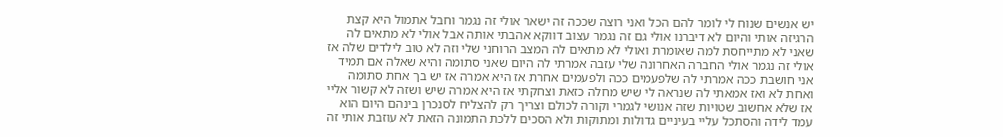יש אנשים שנוח לי לומר להם הכל ואני רוצה שככה זה ישאר אולי זה נגמר וחבל אתמול היא קצת הרגיזה אותי והיום לא דיברנו אולי גם זה נגמר עצוב דווקא אהבתי אותה אבל אולי לא מתאים לה שאני לא מתייחסת למה שאומרת ואולי לא מתאים לה המצב הרוחני שלי וזה לא טוב לילדים שלה אז אולי זה נגמר אולי החברה האחרונה שלי עזבה אמרתי לה היום שאני סתומה והיא שאלה אם תמיד אני חושבת ככה אמרתי לה שלפעמים ככה ולפעמים אחרת אז היא אמרה אז יש בך אחת סתומה ואחת לא ואז אמאתי לה שנראה לי שיש מחלה כזאת וצחקתי אז היא אמרה שיש ושזה לא קשור אליי אז שלא אחשוב שטויות שזה אנושי לגמרי וקורה לכולם וצריך רק להצליח לסנכרן בינהם היום הוא עמד לידה והסתכל עליי בעיניים גדולות ומתוקות ולא הסכים ללכת התמונה הזאת לא עוזבת אותי זה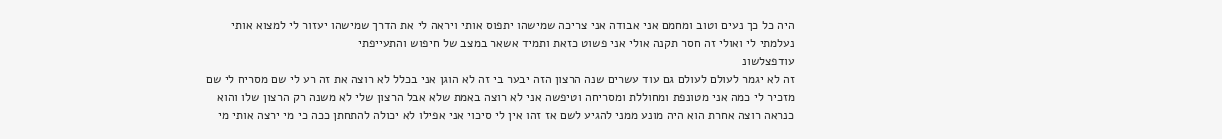היה כל כך נעים וטוב ומחמם אני אבודה אני צריכה שמישהו יתפוס אותי ויראה לי את הדרך שמישהו יעזור לי למצוא אותי נעלמתי לי ואולי זה חסר תקנה אולי אני פשוט כזאת ותמיד אשאר במצב של חיפוש והתעייפתי
עודפצלשונ
זה לא יגמר לעולם לעולם גם עוד עשרים שנה הרצון הזה יבער בי זה לא הוגן אני בכלל לא רוצה את זה רע לי שם מסריח לי שם מזכיר לי כמה אני מטונפת ומחוללת ומסריחה וטיפשה אני לא רוצה באמת שלא אבל הרצון שלי לא משנה רק הרצון שלו והוא כנראה רוצה אחרת הוא היה מונע ממני להגיע לשם אז זהו אין לי סיכוי אני אפילו לא יכולה להתחתן ככה כי מי ירצה אותי מי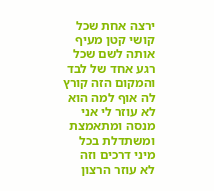ירצה אחת שכל קושי קטן מעיף אותה לשם שכל רגע אחד של לבד והמקום הזה קורץ לה אוף למה הוא לא עוזר לי אני מנסה ומתאמצת ומשתדלת בכל מיני דרכים וזה לא עוזר הרצון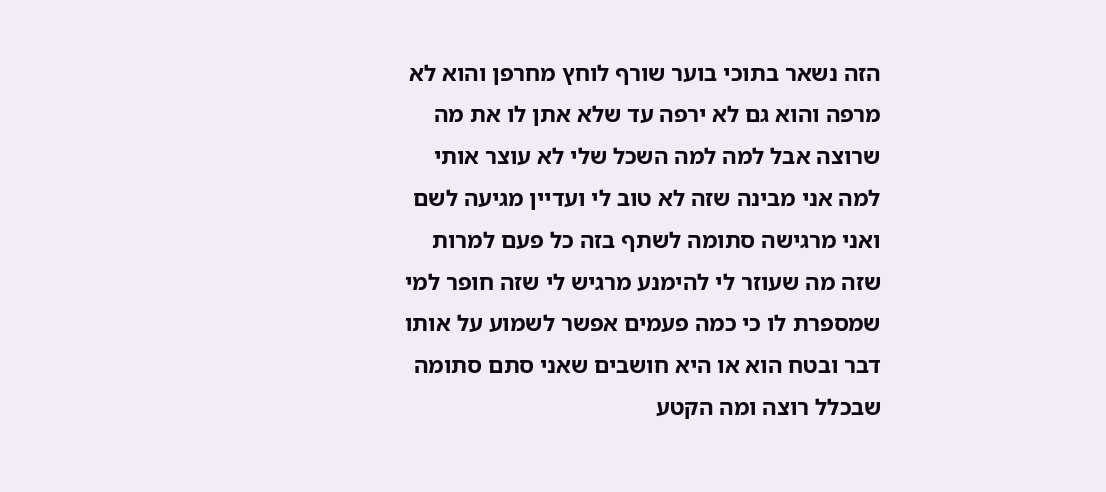הזה נשאר בתוכי בוער שורף לוחץ מחרפן והוא לא מרפה והוא גם לא ירפה עד שלא אתן לו את מה שרוצה אבל למה למה השכל שלי לא עוצר אותי למה אני מבינה שזה לא טוב לי ועדיין מגיעה לשם ואני מרגישה סתומה לשתף בזה כל פעם למרות שזה מה שעוזר לי להימנע מרגיש לי שזה חופר למי שמספרת לו כי כמה פעמים אפשר לשמוע על אותו דבר ובטח הוא או היא חושבים שאני סתם סתומה שבכלל רוצה ומה הקטע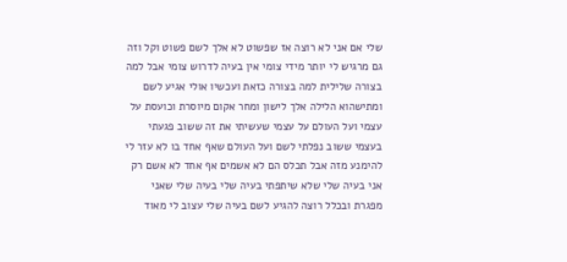שלי אם אני לא רוצה אז שפשוט לא אלך לשם פשוט וקל וזה גם מרגיש לי יותר מידי צומי אין בעיה לדרוש צומי אבל למה בצורה שלילית למה בצורה כזאת ועכשיו אולי אגיע לשם ומתישהוא הלילה אלך לישון ומחר אקום מיוסרת וכועסת על עצמי ועל העולם על עצמי שעשיתי את זה ששוב פגעתי בעצמי ששוב נפלתי לשם ועל העולם שאף אחד בו לא עזר לי להימנע מזה אבל תכלס הם לא אשמים אף אחד לא אשם רק אני בעיה שלי שלא שיתפתי בעיה שלי בעיה שלי שאני מפגרת ובכלל רוצה להגיע לשם בעיה שלי עצוב לי מאוד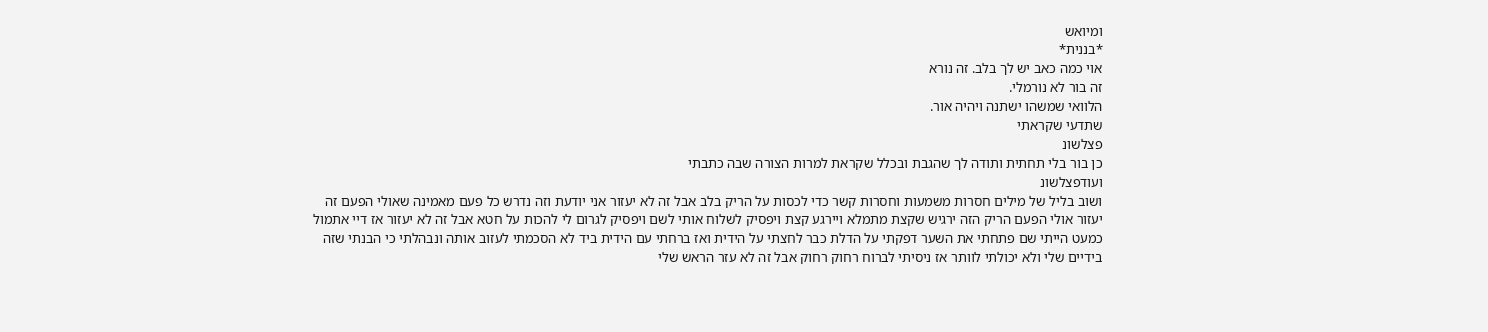ומיואש
*בננית*
אוי כמה כאב יש לך בלב. זה נורא
זה בור לא נורמלי.
הלוואי שמשהו ישתנה ויהיה אור.
שתדעי שקראתי
פצלשונ
כן בור בלי תחתית ותודה לך שהגבת ובכלל שקראת למרות הצורה שבה כתבתי
ועודפצלשונ
ושוב בליל של מילים חסרות משמעות וחסרות קשר כדי לכסות על הריק בלב אבל זה לא יעזור אני יודעת וזה נדרש כל פעם מאמינה שאולי הפעם זה יעזור אולי הפעם הריק הזה ירגיש שקצת מתמלא ויירגע קצת ויפסיק לשלוח אותי לשם ויפסיק לגרום לי להכות על חטא אבל זה לא יעזור אז דיי אתמול כמעט הייתי שם פתחתי את השער דפקתי על הדלת כבר לחצתי על הידית ואז ברחתי עם הידית ביד לא הסכמתי לעזוב אותה ונבהלתי כי הבנתי שזה בידיים שלי ולא יכולתי לוותר אז ניסיתי לברוח רחוק רחוק אבל זה לא עזר הראש שלי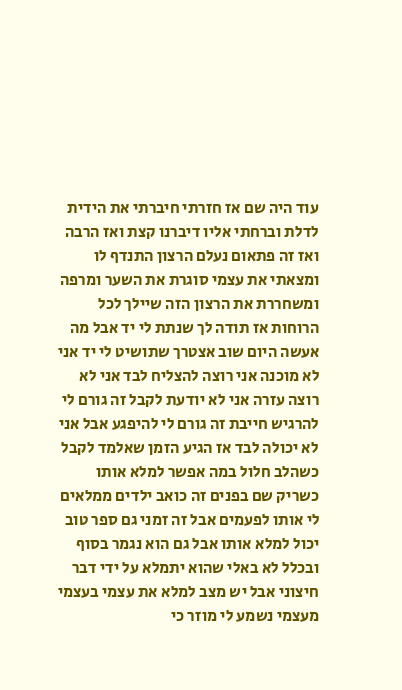עוד היה שם אז חזרתי חיברתי את הידית לדלת וברחתי אליו דיברנו קצת ואז הרבה ואז זה פתאום נעלם הרצון התנדף לו ומצאתי את עצמי סוגרת את השער ומרפה ומשחררת את הרצון הזה שיילך לכל הרוחות אז תודה לך שנתת לי יד אבל מה אעשה היום שוב אצטרך שתושיט לי יד אני לא מוכנה אני רוצה להצליח לבד אני לא רוצה עזרה אני לא יודעת לקבל זה גורם לי להרגיש חייבת זה גורם לי להיפגע אבל אני לא יכולה לבד אז הגיע הזמן שאלמד לקבל כשהלב חלול במה אפשר למלא אותו כשריק שם בפנים זה כואב ילדים ממלאים לי אותו לפעמים אבל זה זמני גם ספר טוב יכול למלא אותו אבל גם הוא נגמר בסוף ובכלל לא באלי שהוא יתמלא על ידי דבר חיצוני אבל יש מצב למלא את עצמי בעצמי מעצמי נשמע לי מוזר כי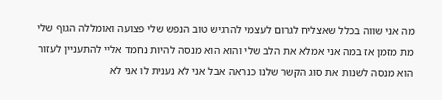מה אני שווה בכלל שאצליח לגרום לעצמי להרגיש טוב הנפש שלי פצועה ואומללה הגוף שלי מת מזמן אז במה אני אמלא את הלב שלי והוא הוא מנסה להיות נחמד אליי להתעניין לעזור הוא מנסה לשנות את סוג הקשר שלנו כנראה אבל אני לא נענית לו אני לא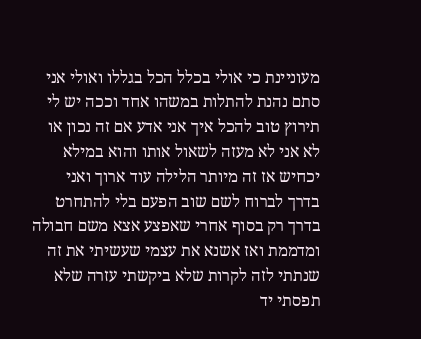מעוניינת כי אולי בכלל הכל בגללו ואולי אני סתם נהנת להתלות במשהו אחד וככה יש לי תירוץ טוב להכל איך אני אדע אם זה נכון או לא אני לא מעזה לשאול אותו והוא במילא יכחיש אז זה מיותר הלילה עוד ארוך ואני בדרך לברוח לשם שוב הפעם בלי להתחרט בדרך רק בסוף אחרי שאפצע אצא משם חבולה ומדממת ואז אשנא את עצמי שעשיתי את זה שנתתי לזה לקרות שלא ביקשתי עזרה שלא תפסתי יד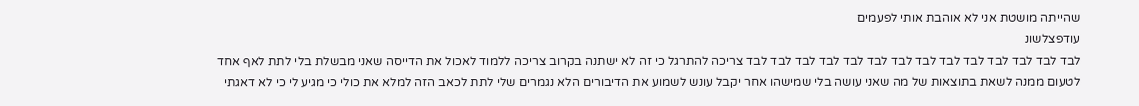שהייתה מושטת אני לא אוהבת אותי לפעמים
עודפצלשונ
לבד לבד לבד לבד לבד לבד לבד לבד לבד לבד לבד לבד לבד לבד צריכה להתרגל כי זה לא ישתנה בקרוב צריכה ללמוד לאכול את הדייסה שאני מבשלת בלי לתת לאף אחד לטעום ממנה לשאת בתוצאות של מה שאני עושה בלי שמישהו אחר יקבל עונש לשמוע את הדיבורים הלא נגמרים שלי לתת לכאב הזה למלא את כולי כי מגיע לי כי לא דאגתי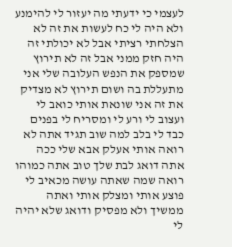לעצמי כי ידעתי מה יעזור לי להימנע ולא היה לי כח לעשות את זה לא הצלחתי רציתי אבל לא יכולתי זה היה חזק ממני אבל זה לא תירוץ שמספק את הנפש העלובה שלי אני מתעללת בה ושום תירוץ לא מצדיק את זה אני שונאת אותי כואב לי ועצוב לי ורע לי ומסריח לי בפנים כבד לי בלב למה שוב תגיד אתה לא רואה אותי אעלק אבא שלי ככה אתה דואג לבת שלך טוב אתה כמוהו רואה שמה שאתה עושה מכאיב לי פוצע אותי ומצלק אותי ואתה ממשיך ולא מפסיק ודואג שלא יהיה לי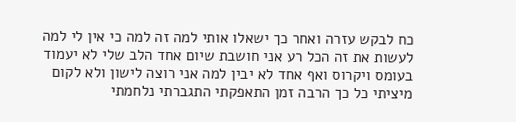כח לבקש עזרה ואחר כך ישאלו אותי למה זה למה כי אין לי למה לעשות את זה הכל רע אני חושבת שיום אחד הלב שלי לא יעמוד בעומס ויקרוס ואף אחד לא יבין למה אני רוצה לישון ולא לקום מיציתי כל כך הרבה זמן התאפקתי התגברתי נלחמתי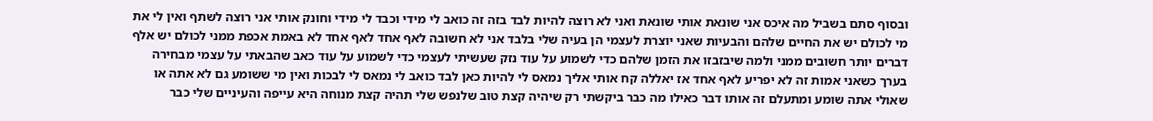ובסוף סתם בשביל מה איכס אני שונאת אותי שונאת ואני לא רוצה להיות לבד בזה זה כואב לי מידי וכבד לי מידי וחונק אותי אני רוצה לשתף ואין לי את מי לכולם יש את החיים שלהם והבעיות שאני יוצרת לעצמי הן בעיה שלי בלבד אני לא חשובה לאף אחד לאף אחד לא באמת אכפת ממני לכולם יש אלף דברים יותר חשובים ממני ולמה שיבזבזו את הזמן שלהם כדי לשמוע על עוד נזק שעשיתי לעצמי כדי לשמוע על עוד כאב שהבאתי על עצמי מבחירה בערך כשאני אמות זה לא יפריע לאף אחד אז יאללה קח אותי אליך נמאס לי להיות כאן לבד כואב לי נמאס לי לבכות ואין מי ששומע גם לא אתה או שאולי אתה שומע ומתעלם זה אותו דבר כאילו מה כבר ביקשתי רק שיהיה קצת טוב שלנפש שלי תהיה קצת מנוחה היא עייפה והעיניים שלי כבר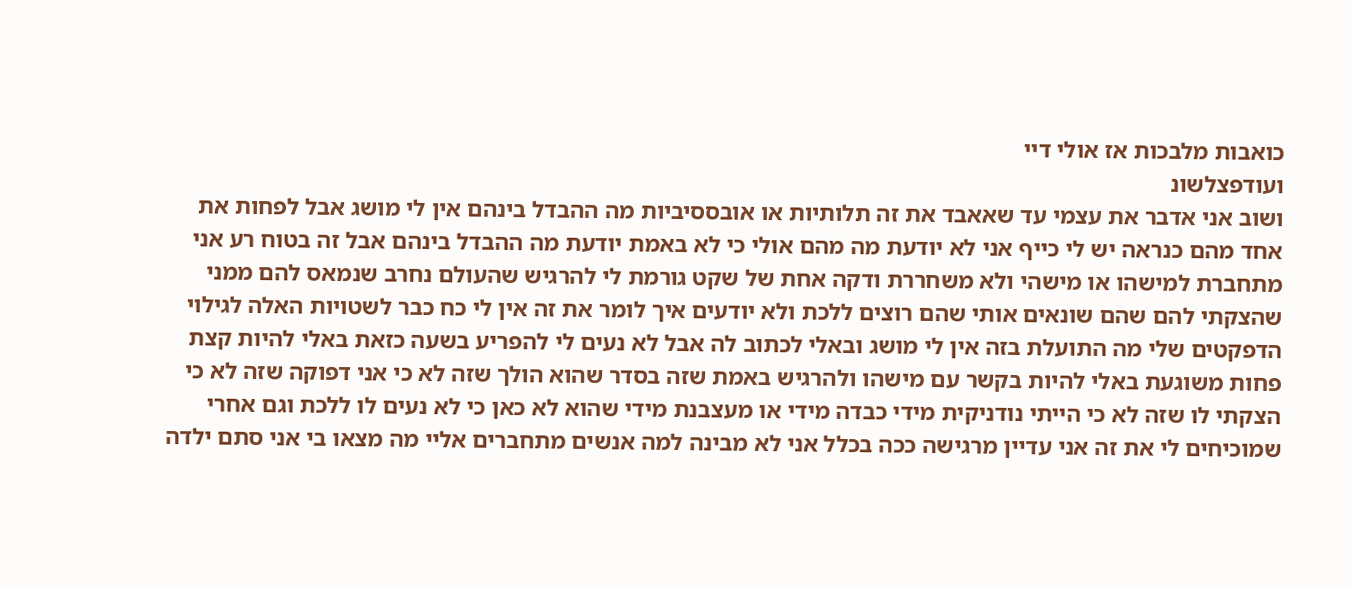כואבות מלבכות אז אולי דיי
ועודפצלשונ
ושוב אני אדבר את עצמי עד שאאבד את זה תלותיות או אובססיביות מה ההבדל בינהם אין לי מושג אבל לפחות את אחד מהם כנראה יש לי כייף אני לא יודעת מה מהם אולי כי לא באמת יודעת מה ההבדל בינהם אבל זה בטוח רע אני מתחברת למישהו או מישהי ולא משחררת ודקה אחת של שקט גורמת לי להרגיש שהעולם נחרב שנמאס להם ממני שהצקתי להם שהם שונאים אותי שהם רוצים ללכת ולא יודעים איך לומר את זה אין לי כח כבר לשטויות האלה לגילוי הדפקטים שלי מה התועלת בזה אין לי מושג ובאלי לכתוב לה אבל לא נעים לי להפריע בשעה כזאת באלי להיות קצת פחות משוגעת באלי להיות בקשר עם מישהו ולהרגיש באמת שזה בסדר שהוא הולך שזה לא כי אני דפוקה שזה לא כי הצקתי לו שזה לא כי הייתי נודניקית מידי כבדה מידי או מעצבנת מידי שהוא לא כאן כי לא נעים לו ללכת וגם אחרי שמוכיחים לי את זה אני עדיין מרגישה ככה בכלל אני לא מבינה למה אנשים מתחברים אליי מה מצאו בי אני סתם ילדה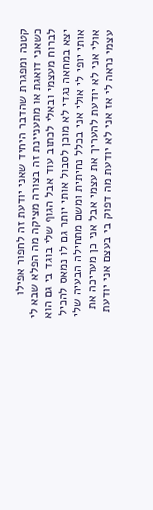קטנה ומפגרת שהדבר היחיד שאני יודעת זה לחפור אפילו כשאני דואגת או מתעניינת זה בצורה מציקה מה הפלא שבא לי לברוח מעצמי ובאלי לכתוב עוד אבל הגוף שלי בוגד בי גם הוא יצא במחאה נגדי לא מוכן לסבול אותי יותר גם לו נמאס להכיל אותי יופי לי אולי אני בכלל נחיתית ומשם מתחילה הבעיה שלי אולי אני לא יודעת להעריך את עצמי אבל אני כן מעריכה את עצמי נראה לי אז אני לא יודעת מה דפוק בי בעצם אני יודעת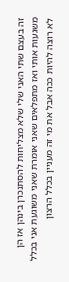זה בעצם שתי האני שלי שלא מצליחות להסתנכרן בינהן אז הן משגעות אותי ואז מתפלאים שאני אומרת שאני משוגעת אני בכלל לא רוצה להיות ככה אבל את מי זה מעניין בכלל הרצון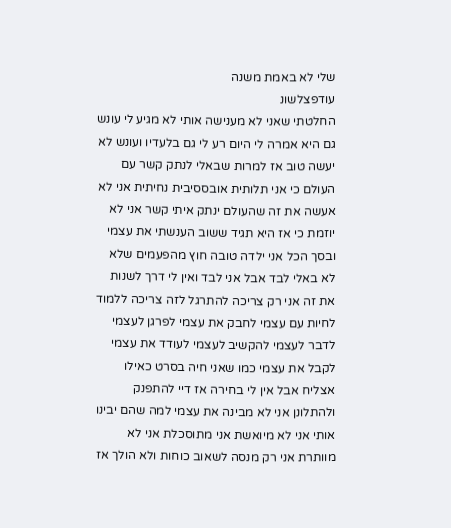שלי לא באמת משנה
עודפצלשונ
החלטתי שאני לא מענישה אותי לא מגיע לי עונש גם היא אמרה לי היום רע לי גם בלעדיו ועונש לא יעשה טוב אז למרות שבאלי לנתק קשר עם העולם כי אני תלותית אובססיבית נחיתית אני לא אעשה את זה שהעולם ינתק איתי קשר אני לא יוזמת כי אז היא תגיד ששוב הענשתי את עצמי ובסך הכל אני ילדה טובה חוץ מהפעמים שלא לא באלי לבד אבל אני לבד ואין לי דרך לשנות את זה אני רק צריכה להתרגל לזה צריכה ללמוד לחיות עם עצמי לחבק את עצמי לפרגן לעצמי לדבר לעצמי להקשיב לעצמי לעודד את עצמי לקבל את עצמי כמו שאני חיה בסרט כאילו אצליח אבל אין לי בחירה אז דיי להתפנק ולהתלונן אני לא מבינה את עצמי למה שהם יבינו אותי אני לא מיואשת אני מתוסכלת אני לא מוותרת אני רק מנסה לשאוב כוחות ולא הולך אז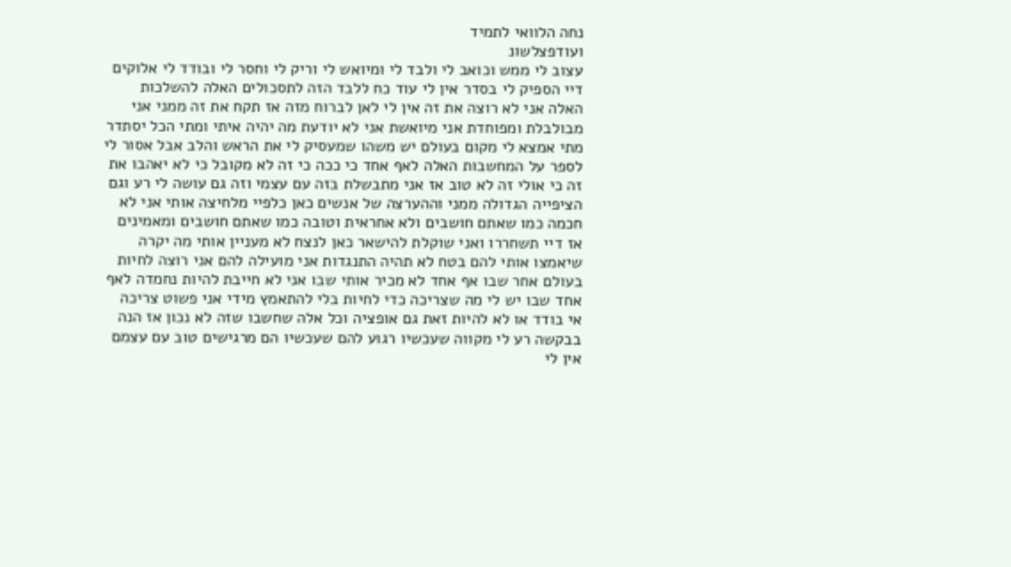נחה הלוואי לתמיד
ועודפצלשונ
עצוב לי ממש וכואב לי ולבד לי ומיואש לי וריק לי וחסר לי ובודד לי אלוקים דיי הספיק לי בסדר אין לי עוד כח ללבד הזה לתסכולים האלה להשלכות האלה אני לא רוצה את זה אין לי לאן לברוח מזה אז תקח את זה ממני אני מבולבלת ומפוחדת אני מיואשת אני לא יודעת מה יהיה איתי ומתי הכל יסתדר מתי אמצא לי מקום בעולם יש משהו שמעסיק לי את הראש והלב אבל אסור לי לספר על המחשבות האלה לאף אחד כי ככה כי זה לא מקובל כי לא יאהבו את זה כי אולי זה לא טוב אז אני מתבשלת בזה עם עצמי וזה גם עושה לי רע וגם הציפייה הגדולה ממני וההערצה של אנשים כאן כלפיי מלחיצה אותי אני לא חכמה כמו שאתם חושבים ולא אחראית וטובה כמו שאתם חושבים ומאמינים אז דיי תשחררו ואני שוקלת להישאר כאן לנצח לא מעניין אותי מה יקרה שיאמצו אותי להם בטח לא תהיה התנגדות אני מועילה להם אני רוצה לחיות בעולם אחר שבו אף אחד לא מכיר אותי שבו אני לא חייבת להיות נחמדה לאף אחד שבו יש לי מה שצריכה כדי לחיות בלי להתאמץ מידי אני פשוט צריכה אי בודד או לא להיות זאת גם אופציה וכל אלה שחשבו שזה לא נכון אז הנה בבקשה רע לי מקווה שעכשיו רגוע להם שעכשיו הם מרגישים טוב עם עצמם אין לי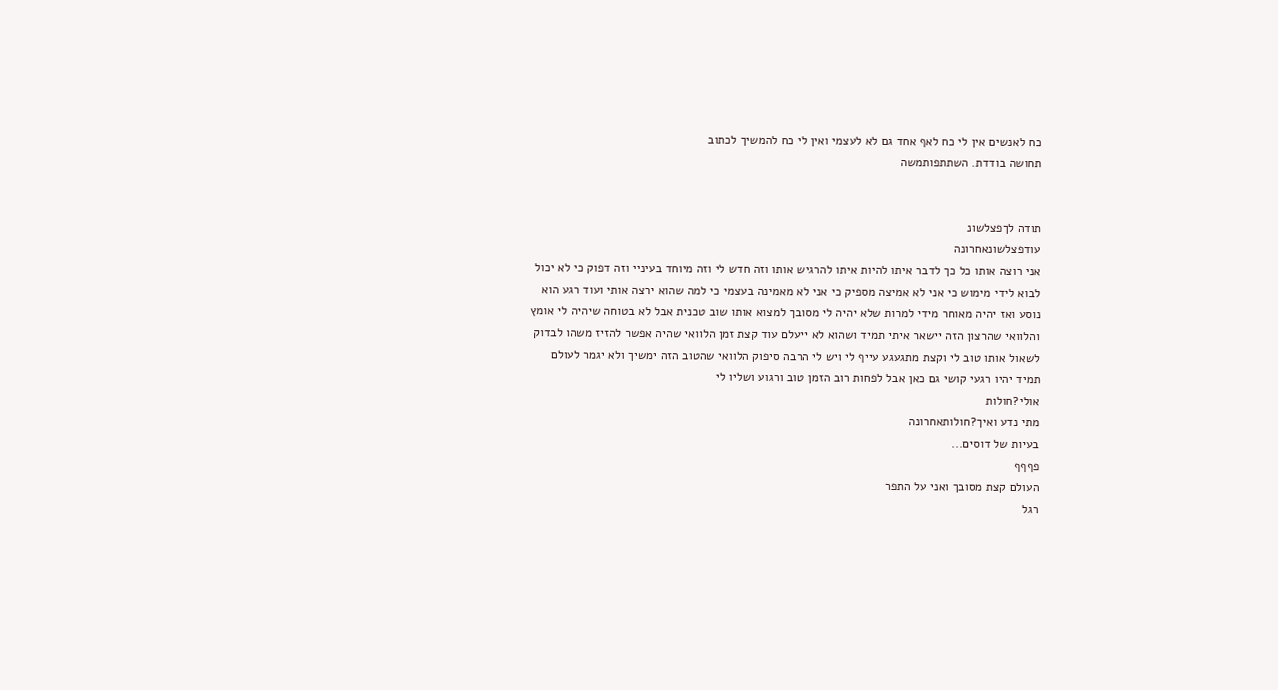כח לאנשים אין לי כח לאף אחד גם לא לעצמי ואין לי כח להמשיך לכתוב
תחושה בודדת. השתתפותמשה


תודה לךפצלשונ
עודפצלשונאחרונה
אני רוצה אותו כל כך לדבר איתו להיות איתו להרגיש אותו וזה חדש לי וזה מיוחד בעיניי וזה דפוק כי לא יכול לבוא לידי מימוש כי אני לא אמיצה מספיק כי אני לא מאמינה בעצמי כי למה שהוא ירצה אותי ועוד רגע הוא נוסע ואז יהיה מאוחר מידי למרות שלא יהיה לי מסובך למצוא אותו שוב טכנית אבל לא בטוחה שיהיה לי אומץ והלוואי שהרצון הזה יישאר איתי תמיד ושהוא לא ייעלם עוד קצת זמן הלוואי שהיה אפשר להזיז משהו לבדוק לשאול אותו טוב לי וקצת מתגעגע עייף לי ויש לי הרבה סיפוק הלוואי שהטוב הזה ימשיך ולא יגמר לעולם תמיד יהיו רגעי קושי גם כאן אבל לפחות רוב הזמן טוב ורגוע ושליו לי
אולי?חולות
מתי נדע ואיך?חולותאחרונה
בעיות של דוסים...
פףףף
העולם קצת מסובך ואני על התפר
רגל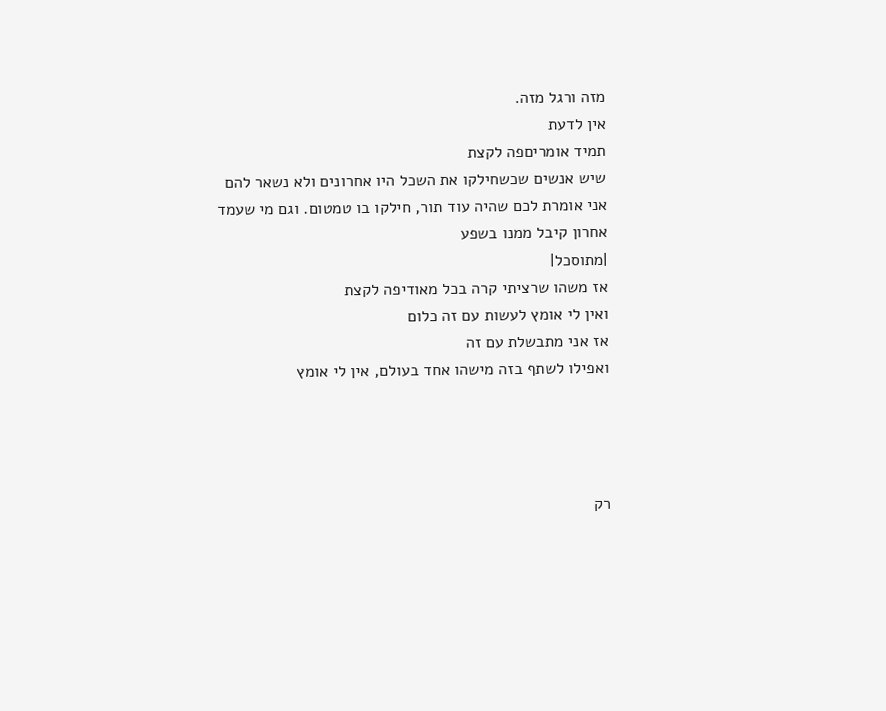מזה ורגל מזה.
אין לדעת
תמיד אומריםפה לקצת
שיש אנשים שכשחילקו את השכל היו אחרונים ולא נשאר להם
אני אומרת לכם שהיה עוד תור, חילקו בו טמטום. וגם מי שעמד אחרון קיבל ממנו בשפע
|מתוסכל|
אז משהו שרציתי קרה בכל מאודיפה לקצת
ואין לי אומץ לעשות עם זה כלום
אז אני מתבשלת עם זה
ואפילו לשתף בזה מישהו אחד בעולם, אין לי אומץ




רק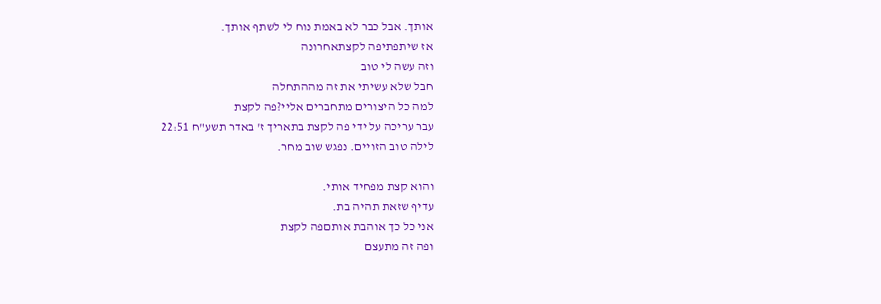אותך. אבל כבר לא באמת נוח לי לשתף אותך.
אז שיתפתיפה לקצתאחרונה
וזה עשה לי טוב
חבל שלא עשיתי את זה מההתחלה
למה כל היצורים מתחברים אליי?פה לקצת
עבר עריכה על ידי פה לקצת בתאריך ז' באדר תשע"ח 22:51
לילה טוב הזויים. נפגש שוב מחר.

והוא קצת מפחיד אותי.
עדיף שזאת תהיה בת.
אני כל כך אוהבת אותםפה לקצת
ופה זה מתעצם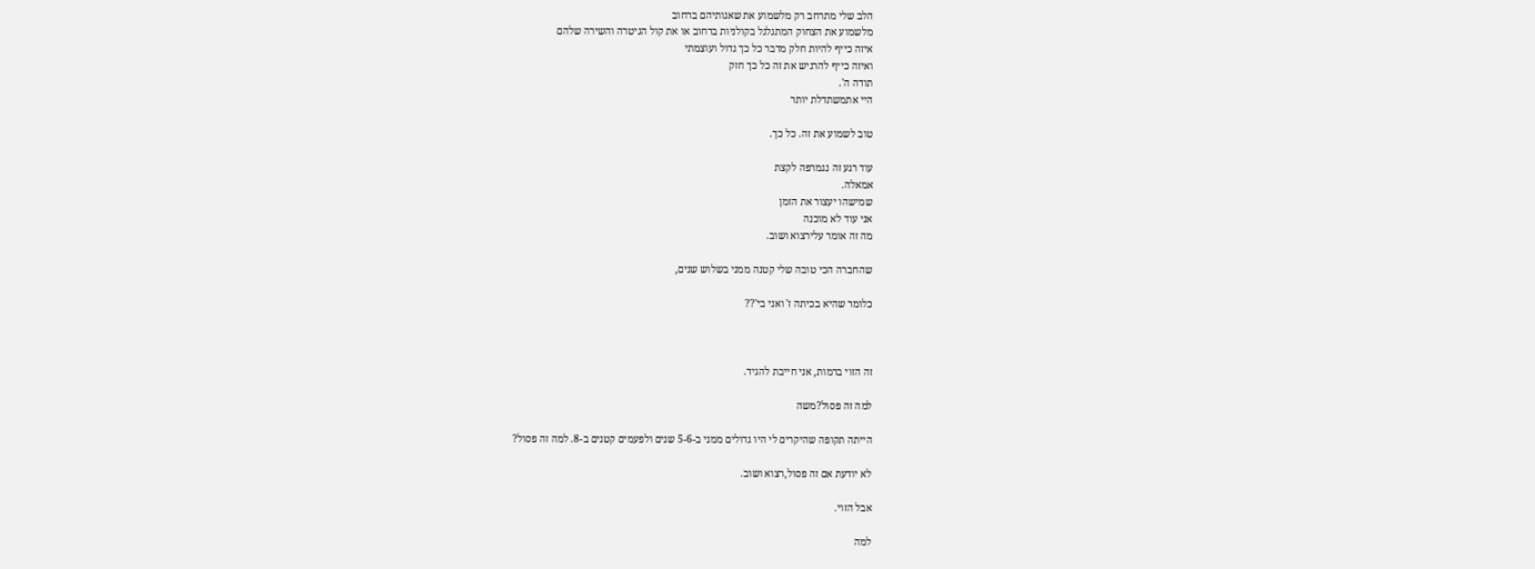הלב שלי מתרחב רק מלשמוע את שאגותיהם ברחוב
מלשמוע את הצחוק המתגלגל בקולניות ברחוב או את קול הגיטרה והשירה שלהם
איזה כייף להיות חלק מדבר כל כך גדול ועוצמתי
ואיזה כייף להרגיש את זה כל כך חזק
תודה ה'.
היי אתמשתדלת יותר

טוב לשמוע את זה. כל כך.

עוד רגע זה נגמרפה לקצת
אמאלה.
שמישהו יעצור את הזמן
אני עוד לא מוכנה
מה זה אומר עלירצוא ושוב.

שהחברה הכי טובה שלי קטנה ממני בשלוש שנים,

כלומר שהיא בכיתה ז' ואני בי'??



זה הזוי ברמות, אני חייבת להגיד.

למה זה פסול?משה

הייתה תקופה שהיקרים לי היו גדולים ממני ב-5-6 שנים ולפעמים קטנים ב-8. למה זה פסול?

לא יודעת אם זה פסול,רצוא ושוב.

אבל הזוי.

למה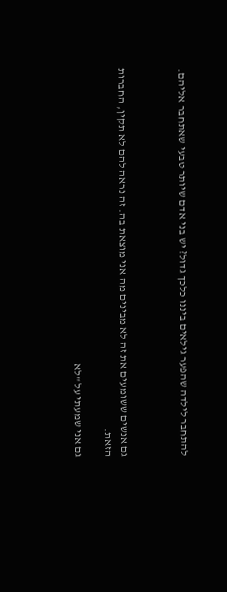להתחבר לילדה שהפער גילאים ביננו כלכך גדול? יש בני אדם שיותר טבעי שאתחבר אליהם.



גם אנשים ששומעים את זה לא מבינים מה אני מוצאת בה. זה נראה להם לא תקין, החברות הזאת.

גם אני שמעתי על "לא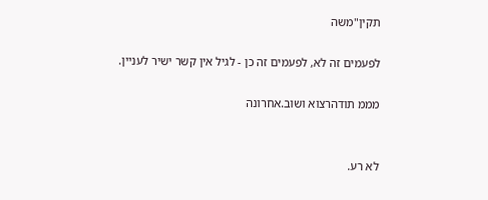תקין"משה

לפעמים זה לא, לפעמים זה כן - לגיל אין קשר ישיר לעניין.

מממ תודהרצוא ושוב.אחרונה


לא רע.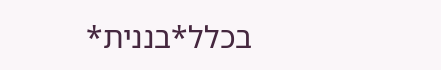בכלל*בננית*